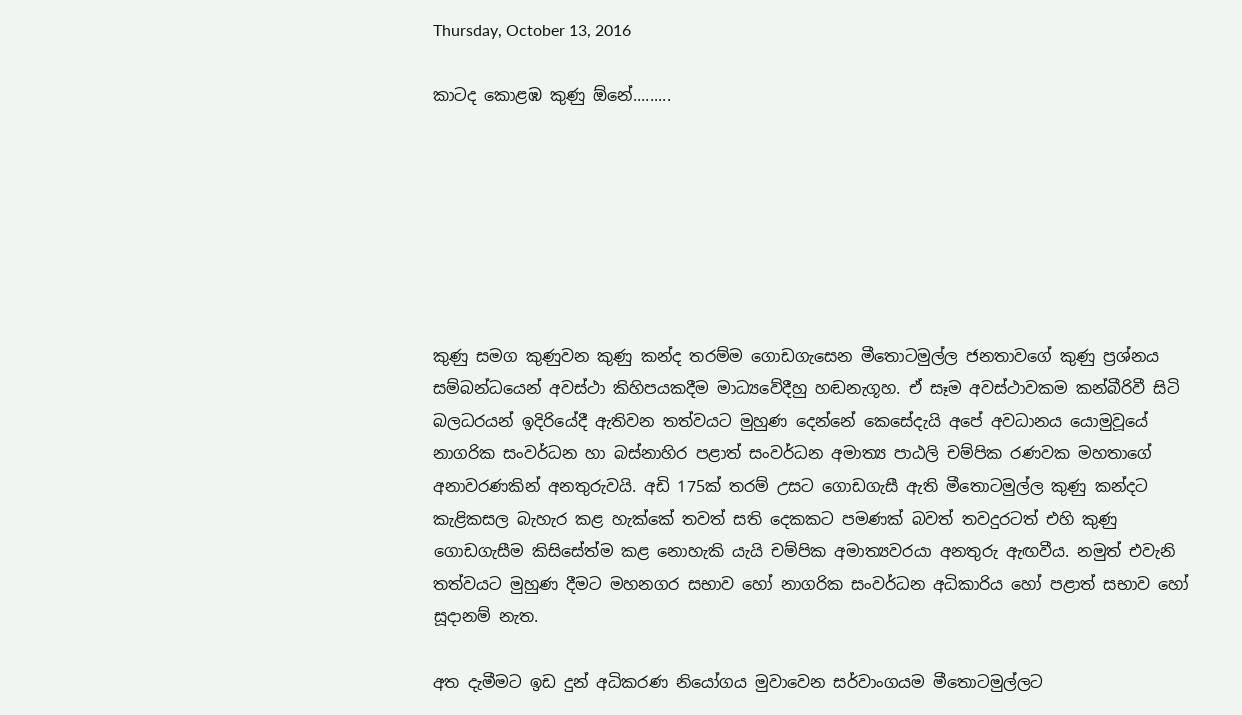Thursday, October 13, 2016

කාටද කොළඹ කුණු ඕනේ.........







කුණු සමග කුණුවන කුණු කන්ද තරම්ම ගොඩගැසෙන මීතොටමුල්ල ජනතාවගේ කුණු ප්‍රශ්නය සම්බන්ධයෙන් අවස්ථා කිහිපයකදීම මාධ්‍යවේදීහු හඬනැගූහ. ඒ සෑම අවස්ථාවකම කන්බීරිවී සිටි බලධරයන් ඉදිරියේදී ඇතිවන තත්වයට මුහුණ දෙන්නේ කෙසේදැයි අපේ අවධානය යොමුවූයේ නාගරික සංවර්ධන හා බස්නාහිර පළාත් සංවර්ධන අමාත්‍ය පාඨලි චම්පික රණවක මහතාගේ අනාවරණකින් අනතුරුවයි. අඩි 175ක් තරම් උසට ගොඩගැසී ඇති මීතොටමුල්ල කුණු කන්දට කැළිකසල බැහැර කළ හැක්කේ තවත් සති දෙකකට පමණක් බවත් තවදුරටත් එහි කුණු ගොඩගැසීම කිසිසේත්ම කළ නොහැකි යැයි චම්පික අමාත්‍යවරයා අනතුරු ඇඟවීය. නමුත් එවැනි තත්වයට මුහුණ දීමට මහනගර සභාව හෝ නාගරික සංවර්ධන අධිකාරිය හෝ පළාත් සභාව හෝ සූදානම් නැත.

අත දැමීමට ඉඩ දුන් අධිකරණ නියෝගය මුවාවෙන සර්වාංගයම මීතොටමුල්ලට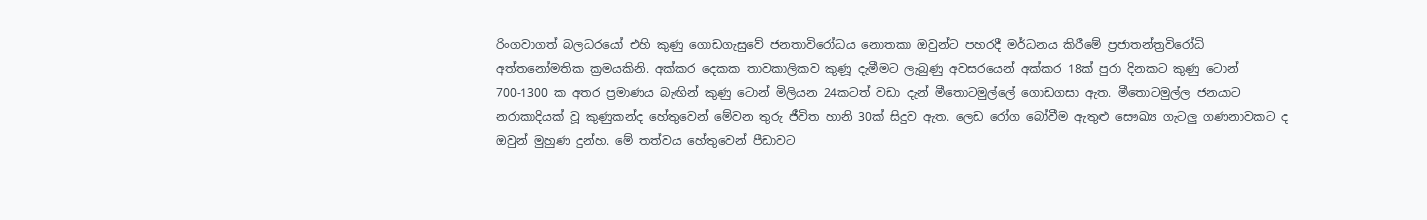රිංගවාගත් බලධරයෝ එහි කුණු ගොඩගැසුවේ ජනතාවිරෝධය නොතකා ඔවුන්ට පහරදී මර්ධනය කිරීමේ ප්‍රජාතන්ත්‍රවිරෝධි අත්තනෝමතික ක්‍රමයකිනි. අක්කර දෙකක තාවකාලිකව කුණූ දැමීමට ලැබුණු අවසරයෙන් අක්කර 18ක් පුරා දිනකට කුණු ටොන් 700-1300 ක අතර ප්‍රමාණය බැඟින් කුණු ටොන් මිලියන 24කටත් වඩා දැන් මීතොටමුල්ලේ ගොඩගසා ඇත. මීතොටමුල්ල ජනයාට නරාකාදියක් වූ කුණුකන්ද හේතුවෙන් මේවන තුරු ජීවිත හානි 30ක් සිදුව ඇත. ලෙඩ රෝග බෝවීම ඇතුළු සෞඛ්‍ය ගැටලු ගණනාවකට ද ඔවුන් මුහුණ දුන්හ. මේ තත්වය හේතුවෙන් පීඩාවට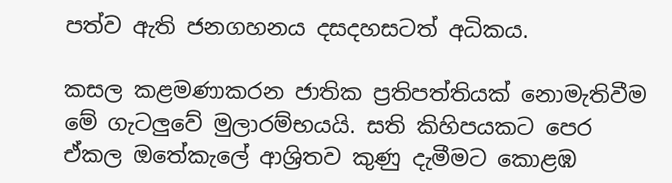පත්ව ඇති ජනගහනය දසදහසටත් අධිකය.

කසල කළමණාකරන ජාතික ප්‍රතිපත්තියක් නොමැතිවීම මේ ගැටලුවේ මුලාරම්භයයි. සති කිහිපයකට පෙර ඒකල ඔතේකැලේ ආශ්‍රිතව කුණු දැමීමට කොළඹ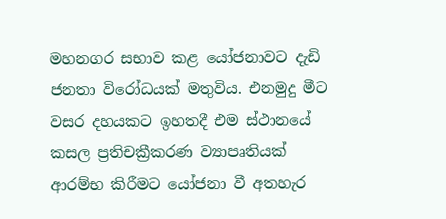මහනගර සභාව කළ යෝජනාවට දැඩි ජනතා විරෝධයක් මතුවිය. එනමුදු මීට වසර දහයකට ඉහතදී එම ස්ථානයේ කසල ප්‍රතිචක්‍රීකරණ ව්‍යාපෘතියක් ආරම්භ කිරීමට යෝජනා වී අතහැර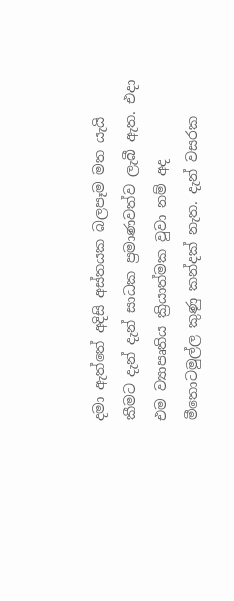දමා ඇත්තේ අදිසි අස්තයක බලපෑම මත යැයි කීමට දැන් දැන් සාධක ප්‍රමාණවත්ව ලැබී ඇත. එදා එම ව්‍යාපෘතිය ක්‍රියාත්මක වුවා නම් අද මීතොටමුල්ල කුණු කන්දක් නැත. දැන් වසරක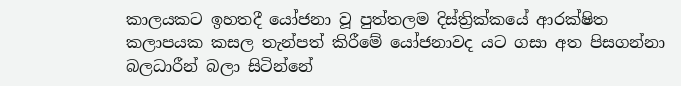කාලයකට ඉහතදී යෝජනා වූ පුත්තලම දිස්ත්‍රික්කයේ ආරක්ෂිත කලාපයක කසල තැන්පත් කිරීමේ යෝජනාවද යට ගසා අත පිසගන්නා බලධාරීන් බලා සිටින්නේ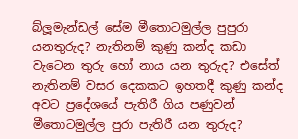බ්ලූමැන්ඩල් සේම මීතොටමුල්ල පුපුරා යනතුරුද? නැතිනම් කුණු කන්ද කඩා වැටෙන තුරු හෝ නාය යන තුරුද? එසේත් නැතිනම් වසර දෙකකට ඉහතදී කුණු කන්ද අවට ප්‍රදේශයේ පැතිරී ගිය පණුවන් මීතොටමුල්ල පුරා පැතිරී යන තුරුද?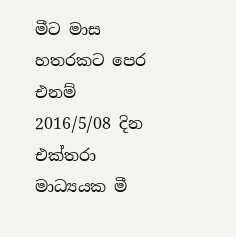මීට මාස හතරකට පෙර එනම් 2016/5/08 දින එක්තරා මාධ්‍යයක මී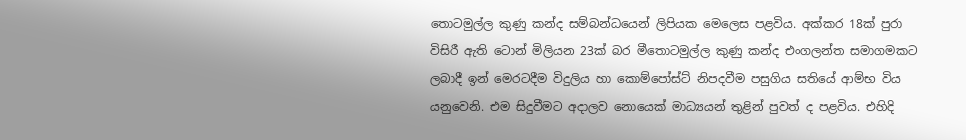තොටමුල්ල කුණු කන්ද සම්බන්ධයෙන් ලිපියක මෙලෙස පළවිය. අක්කර 18ක් පුරා විසිරී ඇති ටොන් මිලියන 23ක් බර මීතොටමුල්ල කුණු කන්ද එංගලන්ත සමාගමකට ලබාදී ඉන් මෙරටදීම විදුලිය හා කොම්පෝස්ට් නිපදවීම පසුගිය සතියේ ආම්භ විය යනුවෙනි. එම සිදුවීමට අදාලව නොයෙක් මාධ්‍යයන් තුළින් පුවත් ද පළවිය. එහිදි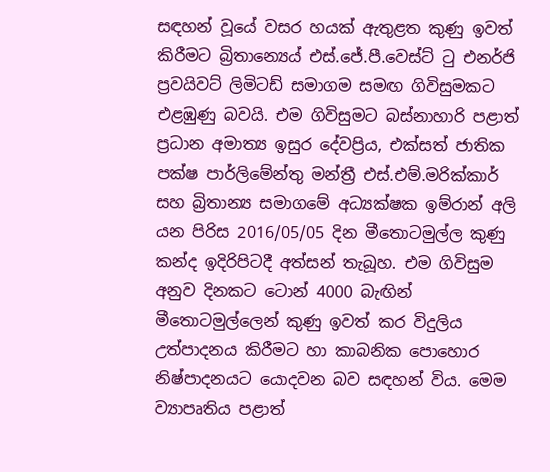සඳහන් වූයේ වසර හයක් ඇතුළත කුණු ඉවත් කිරීමට බ්‍රිතාන්‍යෙය් එස්.ජේ.පී.වෙස්ට් ටු එනර්ජි ප්‍රවයිවට් ලිමිටඩ් සමාගම සමඟ ගිවිසුමකට එළඹුණු බවයි. එම ගිවිසුමට බස්නාහාරි පළාත් ප්‍රධාන අමාත්‍ය ඉසුර දේවප්‍රිය, එක්සත් ජාතික පක්ෂ පාර්ලිමේන්තු මන්ත්‍රී එස්.එම්.මරික්කාර් සහ බ්‍රිතාන්‍ය සමාගමේ අධ්‍යක්ෂක ඉම්රාන් අලි යන පිරිස 2016/05/05 දින මීතොටමුල්ල කුණු කන්ද ඉදිරිපිටදී අත්සන් තැබූහ. එම ගිවිසුම අනුව දිනකට ටොන් 4000 බැඟින් මීතොටමුල්ලෙන් කුණු ඉවත් කර විදුලිය උත්පාදනය කිරීමට හා කාබනික පොහොර නිෂ්පාදනයට යොදවන බව සඳහන් විය. මෙම ව්‍යාපෘතිය පළාත්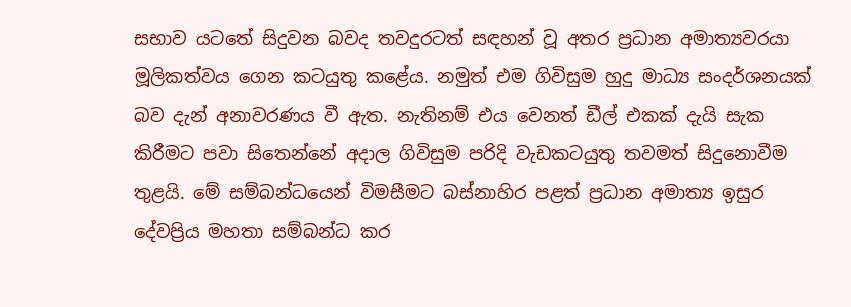සභාව යටතේ සිදුවන බවද තවදුරටත් සඳහන් වූ අතර ප්‍රධාන අමාත්‍යවරයා මූලිකත්වය ගෙන කටයුතු කළේය. නමුත් එම ගිවිසුම හුදු මාධ්‍ය සංදර්ශනයක් බව දැන් අනාවරණය වී ඇත. නැතිනම් එය වෙනත් ඩීල් එකක් දැයි සැක කිරීමට පවා සිතෙන්නේ අදාල ගිවිසුම පරිදි වැඩකටයුතු තවමත් සිදුනොවීම තුළයි. මේ සම්බන්ධයෙන් විමසීමට බස්නාහිර පළත් ප්‍රධාන අමාත්‍ය ඉසුර දේවප්‍රිය මහතා සම්බන්ධ කර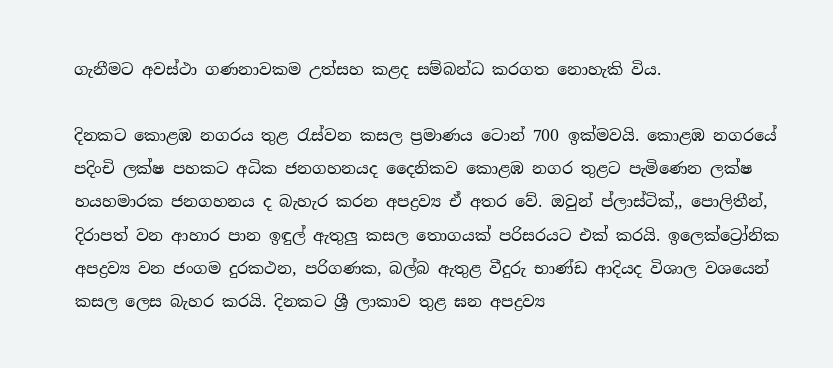ගැනීමට අවස්ථා ගණනාවකම උත්සහ කළද සම්බන්ධ කරගත නොහැකි විය.

දිනකට කොළඹ නගරය තුළ රැස්වන කසල ප්‍රමාණය ටොන් 700 ඉක්මවයි. කොළඹ නගරයේ පදිංචි ලක්ෂ පහකට අධික ජනගහනයද දෛනිකව කොළඹ නගර තුළට පැමිණෙන ලක්ෂ හයහමාරක ජනගහනය ද බැහැර කරන අපද්‍රව්‍ය ඒ අතර වේ. ඔවුන් ප්ලාස්ටික්,, පොලිතීන්, දිරාපත් වන ආහාර පාන ඉඳුල් ඇතුලු කසල තොගයක් පරිසරයට එක් කරයි. ඉලෙක්ට්‍රෝනික අපද්‍රව්‍ය වන ජංගම දුරකථන, පරිගණක, බල්බ ඇතුළ වීදුරු භාණ්ඩ ආදියද විශාල වශයෙන් කසල ලෙස බැහර කරයි. දිනකට ශ්‍රී ලාකාව තුළ ඝන අපද්‍රව්‍ය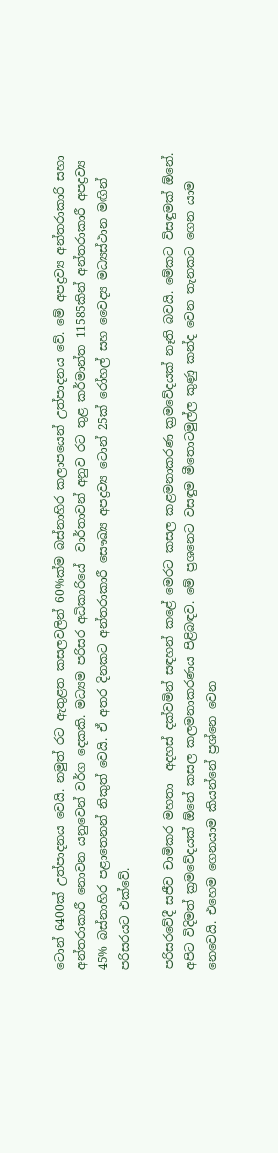ටොන් 6400ක් උත්පාදනය වෙයි. නමුත් රට ඇතුළත කසලවලින් 60%ක්ම බස්නාහිර කලාපයෙන් උත්පාදනය වේ. මේ අපද්‍රව්‍ය අන්තරාකාරි සහා අන්තරාකාරී නොවන යනුවෙන් වර්ග දෙකකි. මධ්‍යම පරිසර අධිකාරියේ  වාර්තාවන් අනුව රට තුළ කර්මාන්ත 11585කින් අන්තරාකාරී අපද්‍රව්‍ය 45% බස්නාහිර පළාතෙනන් නිකුත් වෙයි. ඒ අතර දිනකට අන්තරාකාරී සෞඛ්‍ය අපද්‍රව්‍ය ටොන් 25ක් රෝහල් සහ වෛද්‍ය මධ්‍යස්ථාන මඟින් පරිසරයට එක්වේ.

පරිසරවේදී සජීව චාමිකර මහතා  අදහස් දක්වමින් සඳහන් කළේ මෙරට කසල කළමනාකරණ ක්‍රමවේදයක් නෑති බවයි. මේකට විසඳුමක් ඕනේ. අපිට විදිමත් ක්‍රමවේදයක් ඕනේ කසල කලමනාකරණය පිළිබඳව. මේ ප්‍රශනෙට වසඳුම මීතොටමුල්ල කුණු කන්ද වෙන තැනකට ගෙන යාම නෙවෙයි. එහෙම ගෙනයාම කියන්නේ ප්‍රශ්නෙ වෙන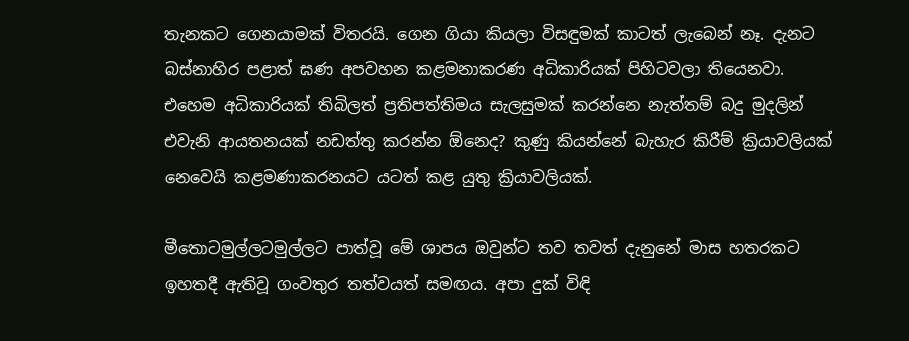තැනකට ගෙනයාමක් විතරයි. ගෙන ගියා කියලා විසඳුමක් කාටත් ලැබෙන් නෑ. දැනට බස්නාහිර පළාත් ඝණ අපවහන කළමනාකරණ අධිකාරියක් පිහිටවලා තියෙනවා. එහෙම අධිකාරියක් තිබිලත් ප්‍රතිපත්තිමය සැලසුමක් කරන්නෙ නැත්තම් බදු මුදලින් එවැනි ආයතනයක් නඩත්තු කරන්න ඕනෙද? කුණු කියන්නේ බැහැර කිරීම් ක්‍රියාවලියක් නෙවෙයි කළමණාකරනයට යටත් කළ යුතු ක්‍රියාවලියක්.

මීතොටමුල්ලටමුල්ලට පාත්වූ මේ ශාපය ඔවුන්ට තව තවත් දැනුනේ මාස හතරකට ඉහතදී ඇතිවූ ගංවතුර තත්වයත් සමඟය. අපා දුක් විඳි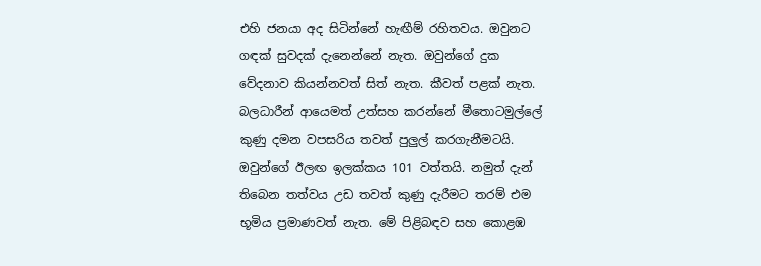එහි ජනයා අද සිටින්නේ හැඟීම් රහිතවය. ඔවුනට ගඳක් සුවදක් දැනෙන්නේ නැත. ඔවුන්ගේ දුක වේදනාව කියන්නවත් සිත් නැත. කීවත් පළක් නැත. බලධාරීන් ආයෙමත් උත්සහ කරන්නේ මීතොටමුල්ලේ කුණු දමන වපසරිය තවත් පුලුල් කරගැනීමටයි. ඔවුන්ගේ ඊලඟ ඉලක්කය 101 වත්තයි. නමුත් දැන් තිබෙන තත්වය උඩ තවත් කුණු දැරීමට තරම් එම භූමිය ප්‍රමාණවත් නැත. මේ පිළිබඳව සහ කොළඹ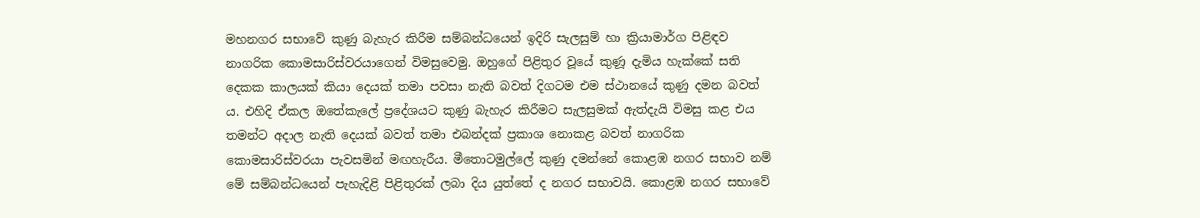මහනගර සභාවේ කුණු බැහැර කිරීම සම්බන්ධයෙන් ඉදිරි සැලසුම් හා ක්‍රියාමාර්ග පිළිඳව නාගරික කොමසාරිස්වරයාගෙන් විමසුවෙමු. ඔහුගේ පිළිතුර වූයේ කුණූ දැමිය හැක්කේ සති දෙකක කාලයක් කියා දෙයක් තමා පවසා නැති බවත් දිගටම එම ස්ථානයේ කුණු දමන බවත් ය. එහිදි ඒකල ඔතේකැලේ ප්‍රදේශයට කුණු බැහැර කිරීමට සැලසුමක් ඇත්දැයි විමසු කළ එය තමන්ට අදාල නැති දෙයක් බවත් තමා එබන්දක් ප්‍රකාශ නොකළ බවත් නාගරික කොමසාරිස්වරයා පැවසමින් මඟහැරීය. මීතොටමුල්ලේ කුණු දමන්නේ කොළඹ නගර සභාව නම් මේ සම්බන්ධයෙන් පැහැදිළි පිළිතුරක් ලබා දිය යුත්තේ ද නගර සභාවයි. කොළඹ නගර සභාවේ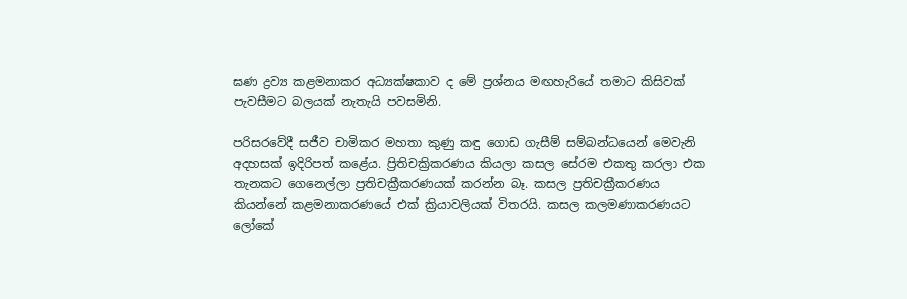ඝණ ද්‍රව්‍ය කළමනාකර අධ්‍යක්ෂකාව ද මේ ප්‍රශ්නය මඟහැරියේ තමාට කිසිවක් පැවසීමට බලයක් නැතැයි පවසමිනි.

පරිසරවේදී සජීව චාමිකර මහතා කුණු කඳු ගොඩ ගැසීම් සම්බන්ධයෙන් මෙවැනි අදහසක් ඉදිරිපත් කළේය. ප්‍රිතිචක්‍රිකරණය කියලා කසල සේරම එකතු කරලා එක තැනකට ගෙනෙල්ලා ප්‍රතිචක්‍රීකරණයක් කරන්න බෑ. කසල ප්‍රතිචක්‍රීකරණය කියන්නේ කළමනාකරණයේ එක් ක්‍රියාවලියක් විතරයි. කසල කලමණාකරණයට ලෝකේ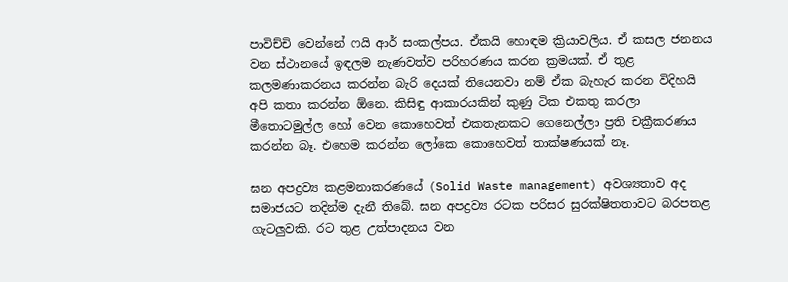පාවිච්චි වෙන්නේ ෆයි ආර් සංකල්පය. ඒකයි හොඳම ක්‍රියාවලිය. ඒ කසල ජනනය වන ස්ථානයේ ඉඳලම නැණවත්ව පරිහරණය කරන ක්‍රමයක්. ඒ තුළ කලමණාකරනය කරන්න බැරි දෙයක් තියෙනවා නම් ඒක බැහැර කරන විදිහයි අපි කතා කරන්න ඕනෙ. කිසිඳු ආකාරයකින් කුණු ටික එකතු කරලා මීතොටමුල්ල හෝ වෙන කොහෙවත් එකතැනකට ගෙනෙල්ලා ප්‍රති චක්‍රීකරණය කරන්න බෑ. එහෙම කරන්න ලෝකෙ කොහෙවත් තාක්ෂණයක් නෑ.

ඝන අපද්‍රව්‍ය කළමනාකරණයේ (Solid Waste management) අවශ්‍යතාව අද සමාජයට තදින්ම දැනී තිබේ. ඝන අපද්‍රව්‍ය රටක පරිසර සුරක්ෂිතතාවට බරපතළ ගැටලුවකි. රට තුළ උත්පාදනය වන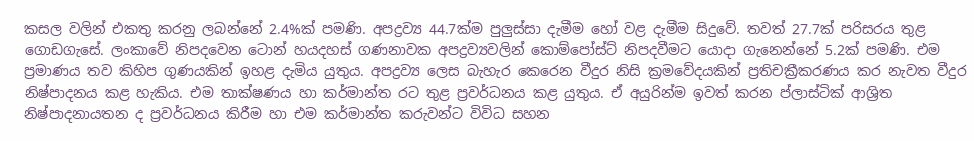කසල වලින් එකතු කරනු ලබන්නේ 2.4%ක් පමණි. අපද්‍රව්‍ය 44.7ක්ම පුලුස්සා දැමීම හෝ වළ දැමීම සිදුවේ. තවත් 27.7ක් පරිසරය තුළ ගොඩගැසේ. ලංකාවේ නිපදවෙන ටොන් හයදහස් ගණනාවක අපද්‍රව්‍යවලින් කොම්පෝස්ට් නිපදවීමට යොදා ගැනෙන්නේ 5.2ක් පමණි. එම ප්‍රමාණය තව කිහිප ගුණයකින් ඉහළ දැමිය යුතුය. අපද්‍රව්‍ය ලෙස බැහැර කෙරෙන වීදුර නිසි ක්‍රමවේදයකින් ප්‍රතිචක්‍රීකරණය කර නැවත වීදුර නිෂ්පාදනය කළ හැකිය. එම තාක්ෂණය හා කර්මාන්ත රට තුළ ප්‍රවර්ධනය කළ යුතුය. ඒ අයුරින්ම ඉවත් කරන ප්ලාස්ටික් ආශ්‍රිත නිෂ්පාදනායතන ද ප්‍රවර්ධනය කිරීම හා එම කර්මාන්ත කරුවන්ට විවිධ සහන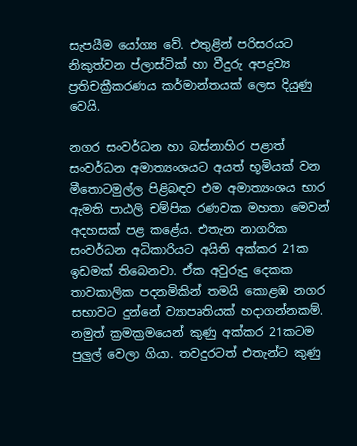සැපයීම යෝග්‍ය වේ. එතුළින් පරිසරයට නිකුත්වන ප්ලාස්ටික් හා වීදුරු අපද්‍රව්‍ය ප්‍රතිචක්‍රීකරණය කර්මාන්තයක් ලෙස දියුණු වෙයි.

නගර සංවර්ධන හා බස්නාහිර පළාත් සංවර්ධන අමාත්‍යංශයට අයත් භූමියක් වන මීතොටමුල්ල පිළිබඳව එම අමාත්‍යංශය භාර ඇමති පාඨලි චම්පික රණවක මහතා මෙවන් අදහසක් පළ කළේය. එතැන නාගරික සංවර්ධන අධිකාරියට අයිති අක්කර 21ක ඉඩමක් තිබෙනවා. ඒක අවුරුදු දෙකක තාවකාලික පදනමිකින් තමයි කොළඹ නගර සභාවට දුන්නේ ව්‍යාපෘතියක් හදාගන්නකම්. නමුත් ක්‍රමක්‍රමයෙන් කුණු අක්කර 21කටම පුලුල් වෙලා ගියා. තවදුරටත් එතැන්ට කුණු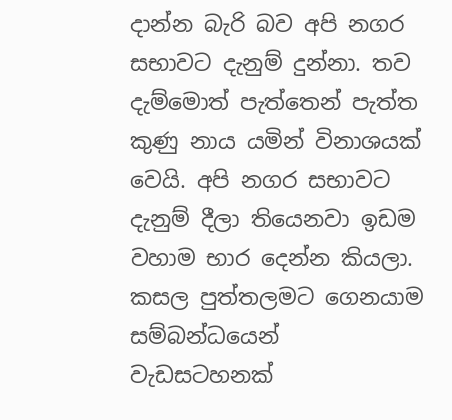දාන්න බැරි බව අපි නගර සභාවට දැනුම් දුන්නා. තව දැම්මොත් පැත්තෙන් පැත්ත කුණු නාය යමින් විනාශයක් වෙයි. අපි නගර සභාවට දැනුම් දීලා තියෙනවා ඉඩම වහාම භාර දෙන්න කියලා. කසල පුත්තලමට ගෙනයාම සම්බන්ධයෙන් වැඩසටහනක්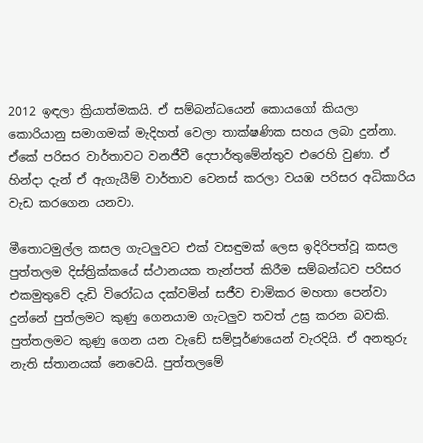2012 ඉඳලා ක්‍රියාත්මකයි. ඒ සම්බන්ධයෙන් කොයගෝ කියලා කොරියානු සමාගමක් මැදිහත් වෙලා තාක්ෂණික සහය ලබා දුන්නා. ඒකේ පරිසර වාර්තාවට වනජීවී දෙපාර්තුමේන්තුව එරෙහි වුණා. ඒ හින්දා දැන් ඒ ඇගැයීම් වාර්තාව වෙනස් කරලා වයඹ පරිසර අධිකාරිය වැඩ කරගෙන යනවා.

මීතොටමුල්ල කසල ගැටලුවට එක් වසඳුමක් ලෙස ඉදිරිපත්වූ කසල පුත්තලම දිස්ත්‍රික්කයේ ස්ථානයක තැන්පත් කිරීම සම්බන්ධව පරිසර එකමුතුවේ දැඩි විරෝධය දක්වමින් සජීව චාමිකර මහතා පෙන්වා දුන්නේ පුත්ලමට කුණු ගෙනයාම ගැටලුව තවත් උඝ්‍ර කරන බවකි. පුත්තලමට කුණු ගෙන යන වැඩේ සම්පූර්ණයෙන් වැරදියි. ඒ අනතුරු නැති ස්තානයක් නෙවෙයි. පුත්තලමේ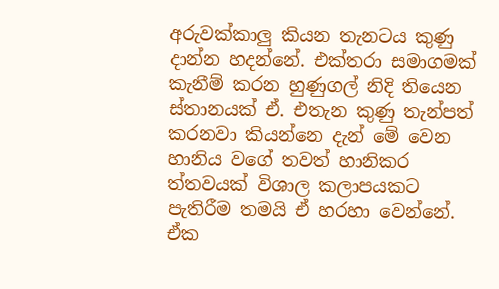අරුවක්කාලු කියන තැනටය කුණු දාන්න හදන්නේ. එක්තරා සමාගමක් කැනීම් කරන හුණුගල් නිදි තියෙන ස්තානයක් ඒ. එතැන කුණු තැන්පත් කරනවා කියන්නෙ දැන් මේ වෙන හානිය වගේ තවත් හානිකර ත්තවයක් විශාල කලාපයකට පැතිරීම තමයි ඒ හරහා වෙන්නේ. ඒක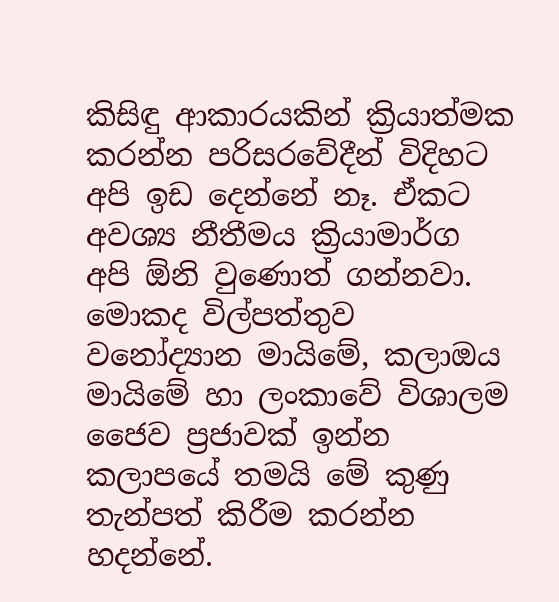කිසිඳු ආකාරයකින් ක්‍රියාත්මක කරන්න පරිසරවේදීන් විදිහට අපි ඉඩ දෙන්නේ නෑ. ඒකට අවශ්‍ය නීතීමය ක්‍රියාමාර්ග අපි ඕනි වුණොත් ගන්නවා. මොකද විල්පත්තුව වනෝද්‍යාන මායිමේ, කලාඔය මායිමේ හා ලංකාවේ විශාලම ජෛව ප්‍රජාවක් ඉන්න කලාපයේ තමයි මේ කුණු තැන්පත් කිරීම කරන්න හදන්නේ.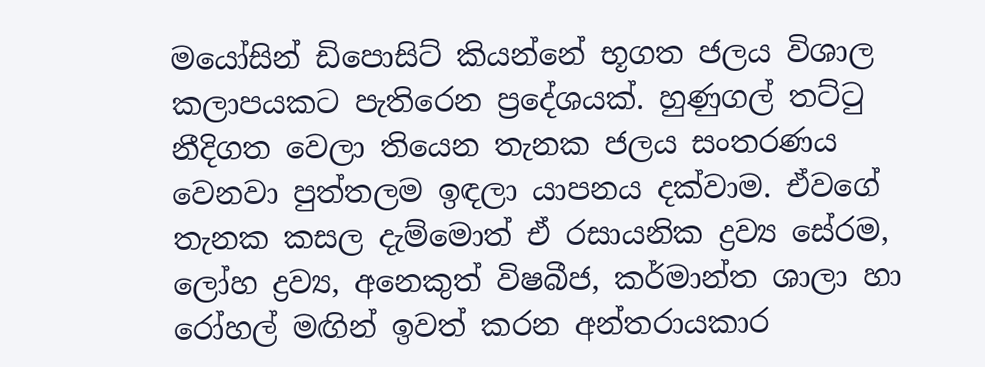මයෝසින් ඩිපොසිට් කියන්නේ භූගත ජලය විශාල කලාපයකට පැතිරෙන ප්‍රදේශයක්. හුණුගල් තට්ටු නීදිගත වෙලා තියෙන තැනක ජලය සංතරණය වෙනවා පුත්තලම ඉඳලා යාපනය දක්වාම. ඒවගේ තැනක කසල දැම්මොත් ඒ රසායනික ද්‍රව්‍ය සේරම, ලෝහ ද්‍රව්‍ය, අනෙකුත් විෂබීජ, කර්මාන්ත ශාලා හා රෝහල් මඟින් ඉවත් කරන අන්තරායකාර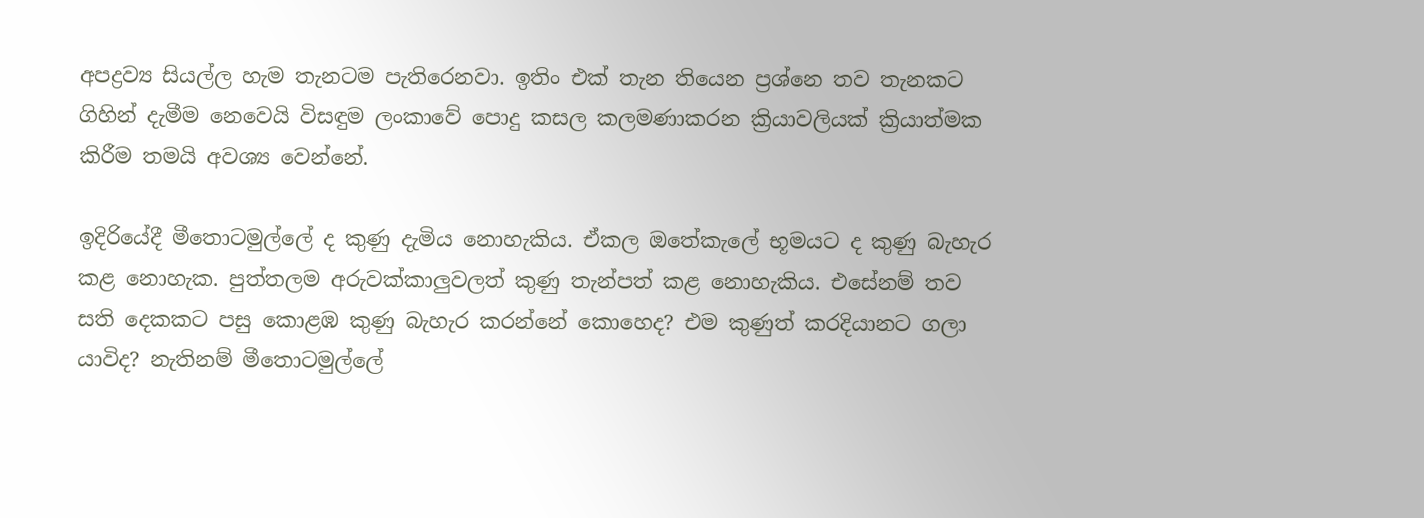අපද්‍රව්‍ය සියල්ල හැම තැනටම පැතිරෙනවා. ඉතිං එක් තැන තියෙන ප්‍රශ්නෙ තව තැනකට ගිහින් දැමීම නෙවෙයි විසඳුම ලංකාවේ පොදු කසල කලමණාකරන ක්‍රියාවලියක් ක්‍රියාත්මක කිරීම තමයි අවශ්‍ය වෙන්නේ.

ඉදිරියේදී මීතොටමුල්ලේ ද කුණු දැමිය නොහැකිය. ඒකල ඔතේකැලේ භූමයට ද කුණු බැහැර කළ නොහැක. පුත්තලම අරුවක්කාලුවලත් කුණු තැන්පත් කළ නොහැකිය. එසේනම් තව සති දෙකකට පසු කොළඹ කුණු බැහැර කරන්නේ කොහෙද? එම කුණුත් කරදියානට ගලා යාවිද? නැතිනම් මීතොටමුල්ලේ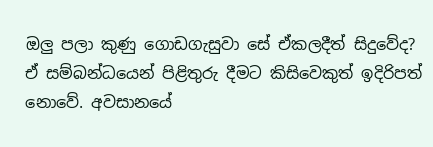ඔලු පලා කුණු ගොඩගැසුවා සේ ඒකලදීත් සිදුවේද? ඒ සම්බන්ධයෙන් පිළිතුරු දීමට කිසිවෙකුත් ඉදිරිපත් නොවේ. අවසානයේ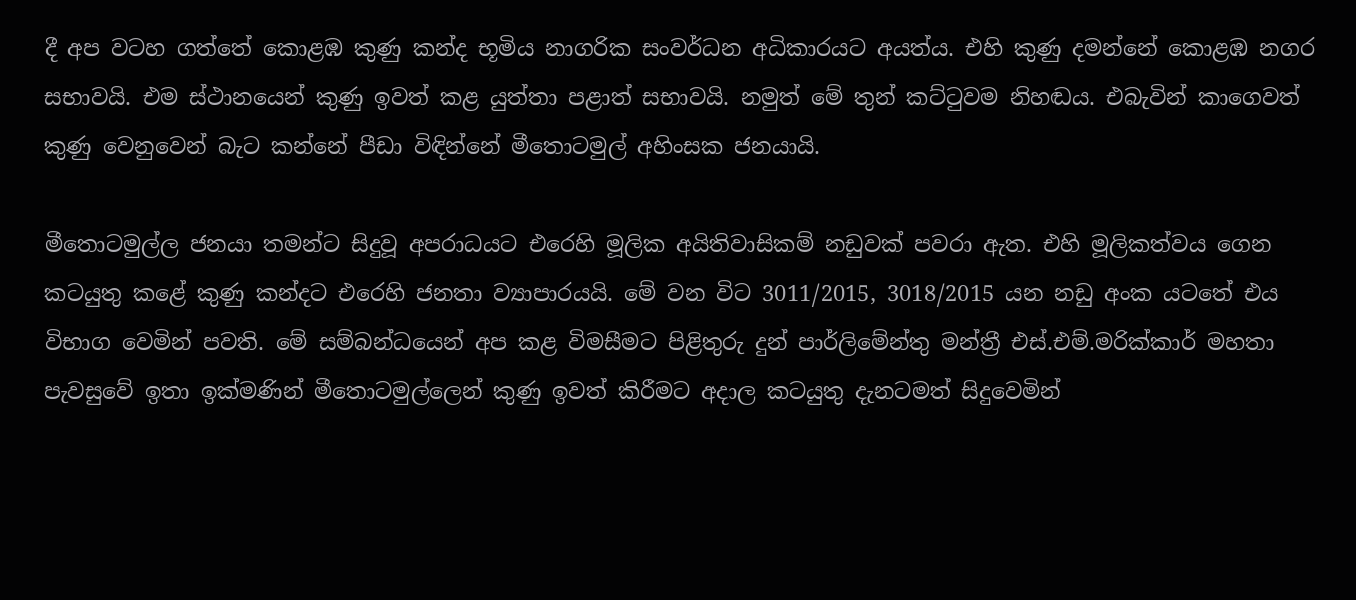දී අප වටහ ගත්තේ කොළඹ කුණු කන්ද භූමිය නාගරික සංවර්ධන අධිකාරයට අයත්ය. එහි කුණු දමන්නේ කොළඹ නගර සභාවයි. එම ස්ථානයෙන් කුණු ඉවත් කළ යුත්තා පළාත් සභාවයි. නමුත් මේ තුන් කට්ටුවම නිහඬය. එබැවින් කාගෙවත් කුණු වෙනුවෙන් බැට කන්නේ පීඩා විඳින්නේ මීතොටමුල් අහිංසක ජනයායි.

මීතොටමුල්ල ජනයා තමන්ට සිදුවූ අපරාධයට එරෙහි මූලික අයිතිවාසිකම් නඩුවක් පවරා ඇත. එහි මූලිකත්වය ගෙන කටයුතු කළේ කුණු කන්දට එරෙහි ජනතා ව්‍යාපාරයයි. මේ වන විට 3011/2015, 3018/2015 යන නඩු අංක යටතේ එය විභාග වෙමින් පවති. මේ සම්බන්ධයෙන් අප කළ විමසීමට පිළිතුරු දුන් පාර්ලිමේන්තු මන්ත්‍රී එස්.එම්.මරික්කාර් මහතා පැවසුවේ ඉතා ඉක්මණින් මීතොටමුල්ලෙන් කුණු ඉවත් කිරීමට අදාල කටයුතු දැනටමත් සිදුවෙමින්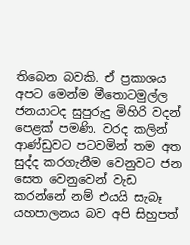තිබෙන බවකි. ඒ ප්‍රකාශය අපට මෙන්ම මීතොටමුල්ල ජනයාටද සුපුරුදු මිහිරි වදන් පෙළක් පමණි. වරද කලින් ආණ්ඩුවට පටවමින් තම අත සුද්ද කරගැනීම වෙනුවට ජන සෙත වෙනුවෙන් වැඩ කරන්නේ නම් එයයි සැබෑ යහපාලනය බව අපි සිහුපත්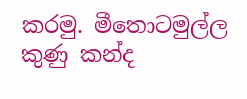කරමු. මීතොටමුල්ල කුණු කන්ද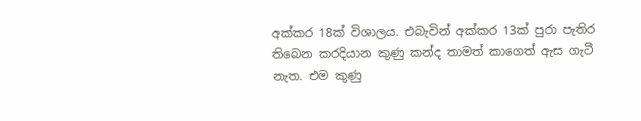අක්කර 18ක් විශාලය. එබැවින් අක්කර 13ක් පුරා පැතිර තිබෙන කරදියාන කුණු කන්ද තාමත් කාගෙත් ඇස ගැටී නැත. එම කුණු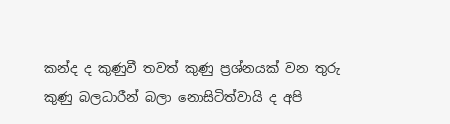කන්ද ද කුණුවී තවත් කුණු ප්‍රශ්නයක් වන තුරු කුණු බලධාරීන් බලා නොසිටිත්වායි ද අපි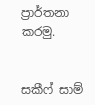ප්‍රාර්තනා කරමු.


සකීෆ් සාම්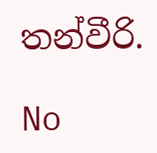තන්වීරි.

No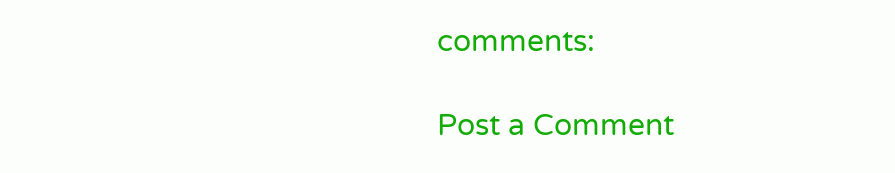comments:

Post a Comment